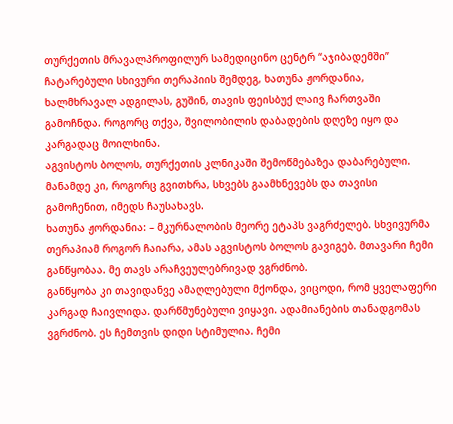თურქეთის მრავალპროფილურ სამედიცინო ცენტრ “აჯიბადემში” ჩატარებული სხივური თერაპიის შემდეგ, ხათუნა ჟორდანია, ხალმხრავალ ადგილას, გუშინ, თავის ფეისბუქ ლაივ ჩართვაში გამოჩნდა. როგორც თქვა, შვილობილის დაბადების დღეზე იყო და კარგადაც მოილხინა.
აგვისტოს ბოლოს, თურქეთის კლნიკაში შემოწმებაზეა დაბარებული. მანამდე კი, როგორც გვითხრა, სხვებს გაამხნევებს და თავისი გამოჩენით, იმედს ჩაუსახავს.
ხათუნა ჟორდანია: – მკურნალობის მეორე ეტაპს ვაგრძელებ. სხვივურმა თერაპიამ როგორ ჩაიარა, ამას აგვისტოს ბოლოს გავიგებ. მთავარი ჩემი განწყობაა. მე თავს არაჩვეულებრივად ვგრძნობ.
განწყობა კი თავიდანვე ამაღლებული მქონდა, ვიცოდი, რომ ყველაფერი კარგად ჩაივლიდა. დარწმუნებული ვიყავი. ადამიანების თანადგომას ვგრძნობ. ეს ჩემთვის დიდი სტიმულია. ჩემი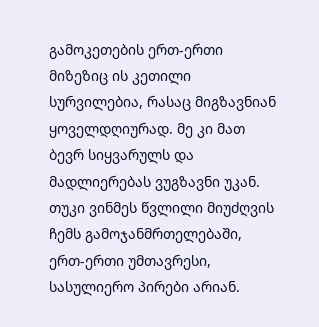გამოკეთების ერთ-ერთი მიზეზიც ის კეთილი სურვილებია, რასაც მიგზავნიან ყოველდღიურად. მე კი მათ ბევრ სიყვარულს და მადლიერებას ვუგზავნი უკან.
თუკი ვინმეს წვლილი მიუძღვის ჩემს გამოჯანმრთელებაში, ერთ-ერთი უმთავრესი, სასულიერო პირები არიან.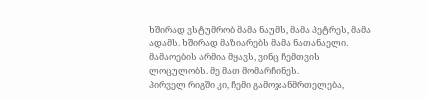ხშირად ვსტუმრობ მამა ნაუმს, მამა პეტრეს, მამა ადამს. ხშირად მაზიარებს მამა ნათანაელი. მამაოების არმია მყავს, ვინც ჩემთვის ლოცულობს. მე მათ მომარჩინეს.
პირველ რიგში კი, ჩემი გამოჯანმრთელება,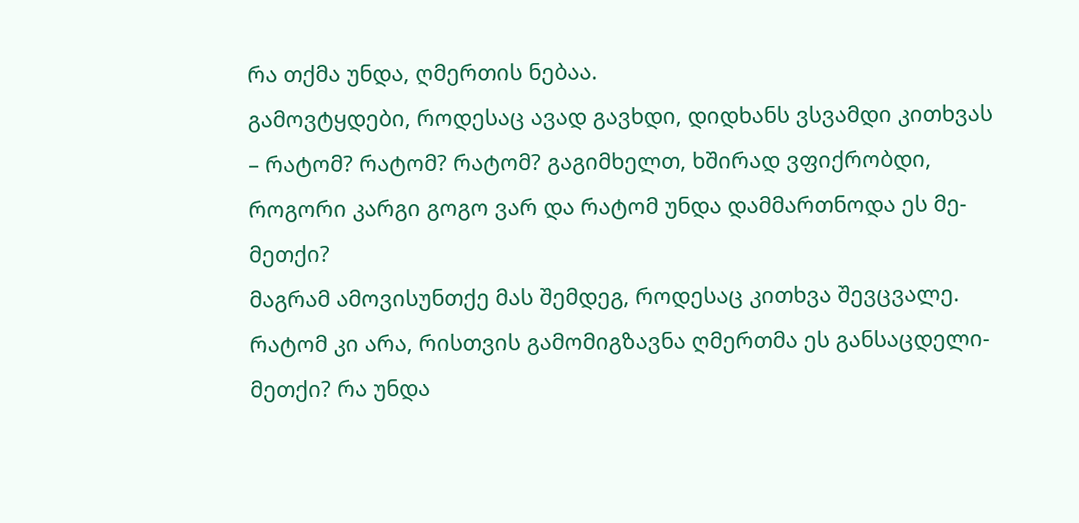რა თქმა უნდა, ღმერთის ნებაა.
გამოვტყდები, როდესაც ავად გავხდი, დიდხანს ვსვამდი კითხვას – რატომ? რატომ? რატომ? გაგიმხელთ, ხშირად ვფიქრობდი, როგორი კარგი გოგო ვარ და რატომ უნდა დამმართნოდა ეს მე-მეთქი?
მაგრამ ამოვისუნთქე მას შემდეგ, როდესაც კითხვა შევცვალე. რატომ კი არა, რისთვის გამომიგზავნა ღმერთმა ეს განსაცდელი-მეთქი? რა უნდა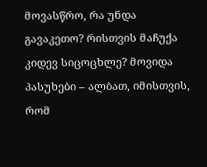მოვასწრო, რა უნდა გავაკეთო? რისთვის მაჩუქა კიდევ სიცოცხლე? მოვიდა პასუხები – ალბათ, იმისთვის, რომ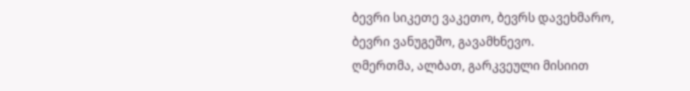ბევრი სიკეთე ვაკეთო, ბევრს დავეხმარო, ბევრი ვანუგეშო, გავამხნევო.
ღმერთმა, ალბათ, გარკვეული მისიით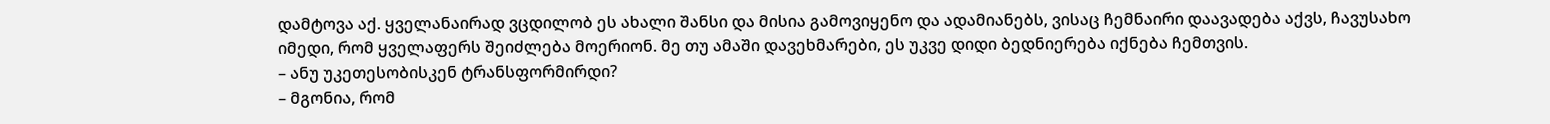დამტოვა აქ. ყველანაირად ვცდილობ ეს ახალი შანსი და მისია გამოვიყენო და ადამიანებს, ვისაც ჩემნაირი დაავადება აქვს, ჩავუსახო იმედი, რომ ყველაფერს შეიძლება მოერიონ. მე თუ ამაში დავეხმარები, ეს უკვე დიდი ბედნიერება იქნება ჩემთვის.
– ანუ უკეთესობისკენ ტრანსფორმირდი?
– მგონია, რომ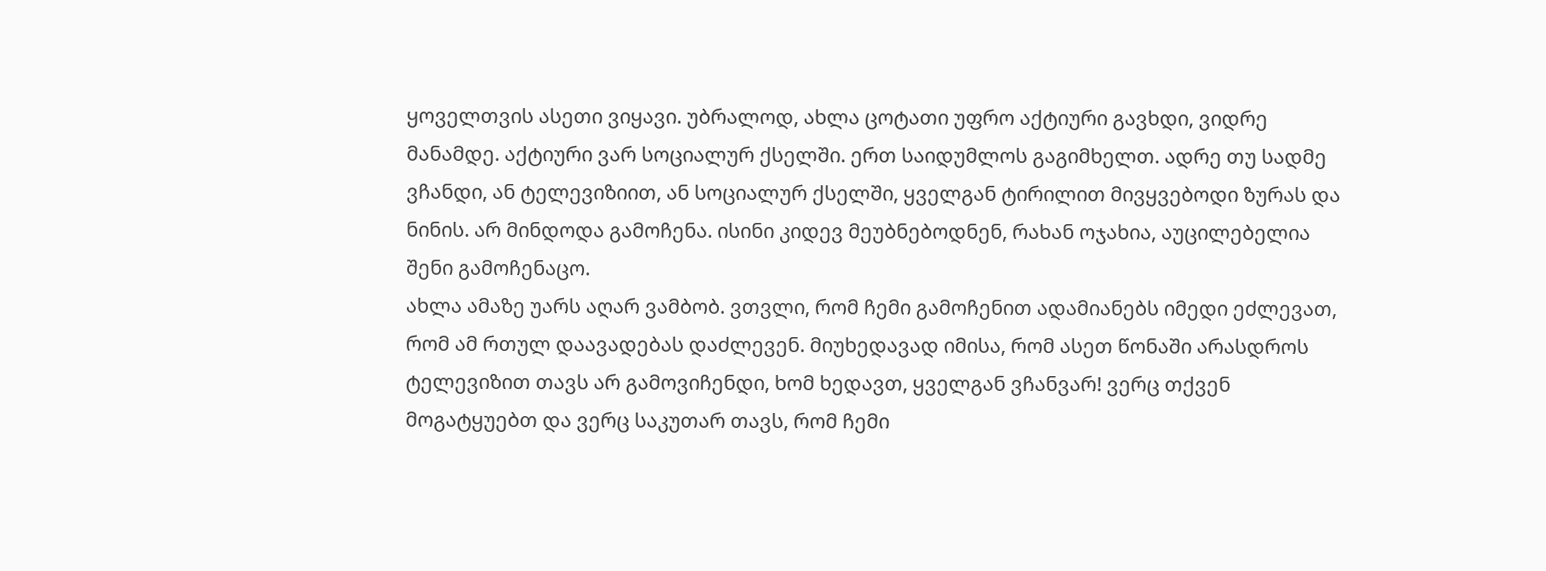ყოველთვის ასეთი ვიყავი. უბრალოდ, ახლა ცოტათი უფრო აქტიური გავხდი, ვიდრე მანამდე. აქტიური ვარ სოციალურ ქსელში. ერთ საიდუმლოს გაგიმხელთ. ადრე თუ სადმე ვჩანდი, ან ტელევიზიით, ან სოციალურ ქსელში, ყველგან ტირილით მივყვებოდი ზურას და ნინის. არ მინდოდა გამოჩენა. ისინი კიდევ მეუბნებოდნენ, რახან ოჯახია, აუცილებელია შენი გამოჩენაცო.
ახლა ამაზე უარს აღარ ვამბობ. ვთვლი, რომ ჩემი გამოჩენით ადამიანებს იმედი ეძლევათ, რომ ამ რთულ დაავადებას დაძლევენ. მიუხედავად იმისა, რომ ასეთ წონაში არასდროს ტელევიზით თავს არ გამოვიჩენდი, ხომ ხედავთ, ყველგან ვჩანვარ! ვერც თქვენ მოგატყუებთ და ვერც საკუთარ თავს, რომ ჩემი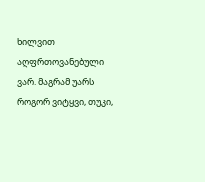ხილვით აღფრთოვანებული ვარ. მაგრამ უარს როგორ ვიტყვი, თუკი,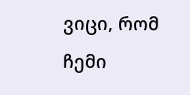ვიცი, რომ ჩემი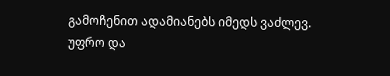გამოჩენით ადამიანებს იმედს ვაძლევ.
უფრო და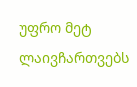უფრო მეტ ლაივჩართვებს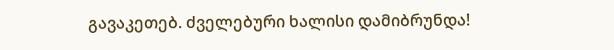გავაკეთებ. ძველებური ხალისი დამიბრუნდა!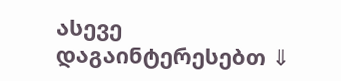ასევე დაგაინტერესებთ ⇓